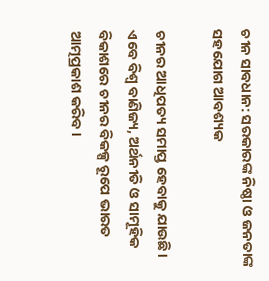ଚୀନ ସାବଧାନ: ସରକାରଙ୍କ ନିଷ୍ଠା ଓ ଜନତାଙ୍କ ସହଯୋଗ ଆବଶ୍ୟକ

ଚୀନର ଆଧିପତ୍ୟ ସମାପ୍ତ ହେବାକୁ ଯାଉଛି। ଏବେ ବିଶ୍ୱ ବାଣିଜ୍ୟ, ଅର୍ଥନୀତି ଓ ସାମୂହିକ ବିକାଶରେ ଚୀନର ବିକଳ୍ପ ରୂପେ ଭାରତ ଆତ୍ମପ୍ରକାଶ କରିବ।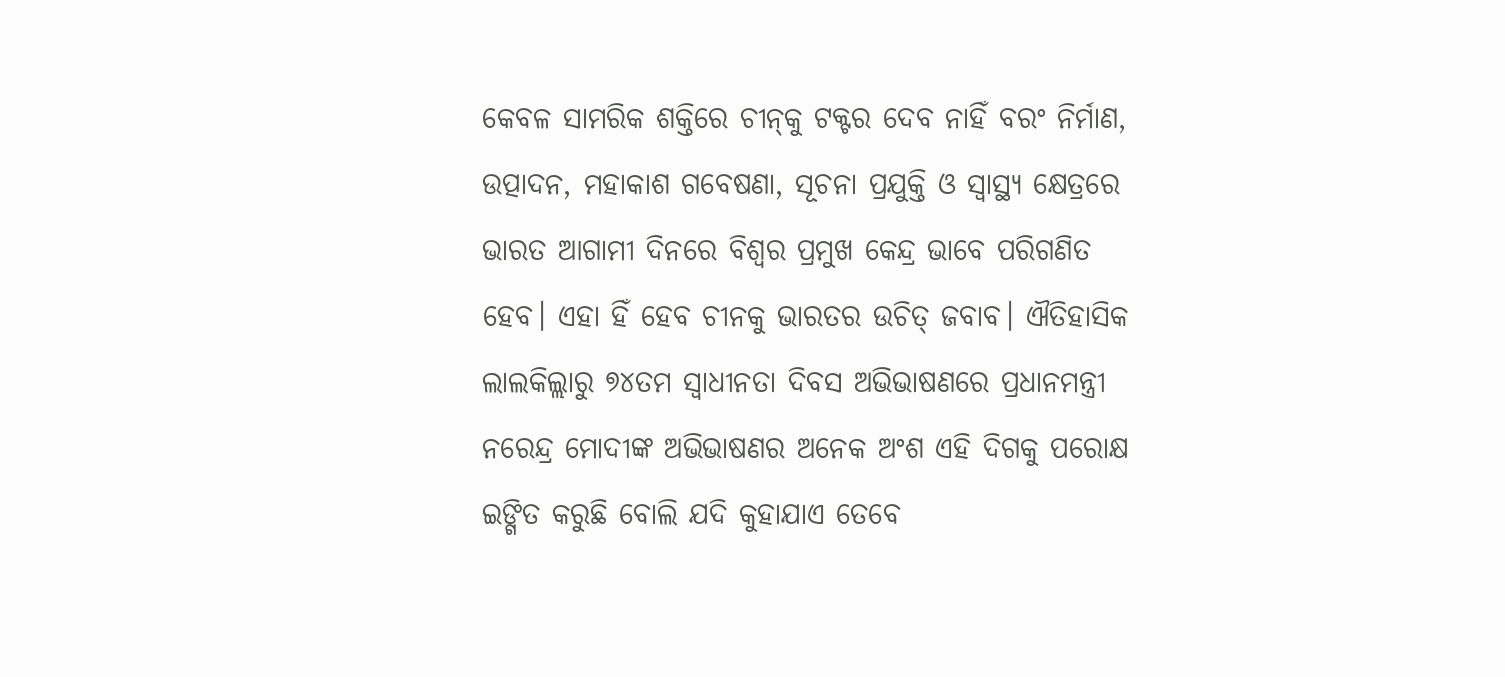କେବଳ ସାମରିକ ଶକ୍ତିରେ ଚୀନ୍‌କୁ ଟକ୍ଟର ଦେବ ନାହିଁ ବରଂ ନିର୍ମାଣ, ଉତ୍ପାଦନ, ମହାକାଶ ଗବେଷଣା, ସୂଚନା ପ୍ରଯୁକ୍ତି ଓ ସ୍ୱାସ୍ଥ୍ୟ କ୍ଷେତ୍ରରେ ଭାରତ ଆଗାମୀ ଦିନରେ ବିଶ୍ୱର ପ୍ରମୁଖ କେନ୍ଦ୍ର ଭାବେ ପରିଗଣିତ ହେବ। ଏହା ହିଁ ହେବ ଚୀନକୁ ଭାରତର ଉଚିତ୍ ଜବାବ। ଐତିହାସିକ ଲାଲକିଲ୍ଲାରୁ ୭୪ତମ ସ୍ୱାଧୀନତା ଦିବସ ଅଭିଭାଷଣରେ ପ୍ରଧାନମନ୍ତ୍ରୀ ନରେନ୍ଦ୍ର ମୋଦୀଙ୍କ ଅଭିଭାଷଣର ଅନେକ ଅଂଶ ଏହି ଦିଗକୁ ପରୋକ୍ଷ ଇଙ୍ଗିତ କରୁଛି ବୋଲି ଯଦି କୁହାଯାଏ ତେବେ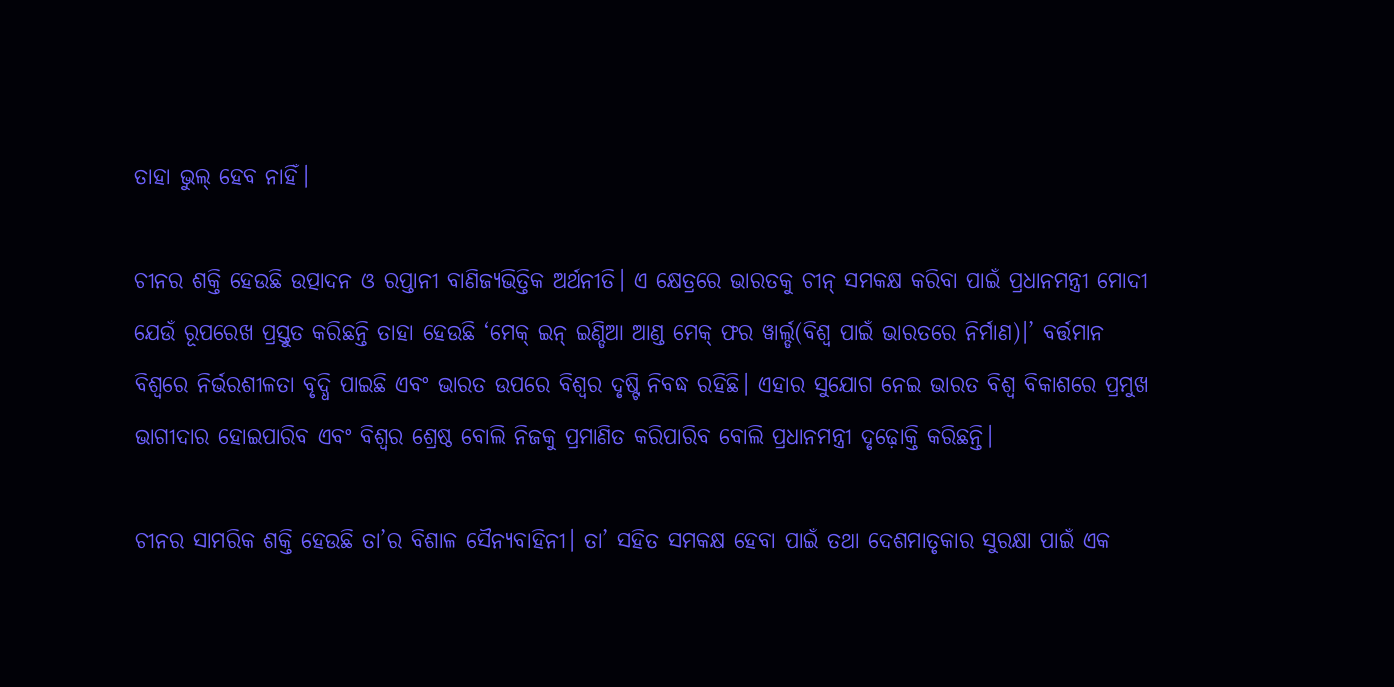ତାହା ଭୁଲ୍ ହେବ ନାହିଁ।

ଚୀନର ଶକ୍ତି ହେଉଛି ଉତ୍ପାଦନ ଓ ରପ୍ତାନୀ ବାଣିଜ୍ୟଭିତ୍ତିକ ଅର୍ଥନୀତି। ଏ କ୍ଷେତ୍ରରେ ଭାରତକୁ ଚୀନ୍ ସମକକ୍ଷ କରିବା ପାଇଁ ପ୍ରଧାନମନ୍ତ୍ରୀ ମୋଦୀ ଯେଉଁ ରୂପରେଖ ପ୍ରସ୍ତୁତ କରିଛନ୍ତି ତାହା ହେଉଛି ‘ମେକ୍ ଇନ୍ ଇଣ୍ଡିଆ ଆଣ୍ଡ ମେକ୍ ଫର ୱାର୍ଲ୍ଡ(ବିଶ୍ୱ ପାଇଁ ଭାରତରେ ନିର୍ମାଣ)।’ ବର୍ତ୍ତମାନ ବିଶ୍ୱରେ ନିର୍ଭରଶୀଳତା ବୃଦ୍ଧି ପାଇଛି ଏବଂ ଭାରତ ଉପରେ ବିଶ୍ୱର ଦୃଷ୍ଟି ନିବଦ୍ଧ ରହିଛି। ଏହାର ସୁଯୋଗ ନେଇ ଭାରତ ବିଶ୍ୱ ବିକାଶରେ ପ୍ରମୁଖ ଭାଗୀଦାର ହୋଇପାରିବ ଏବଂ ବିଶ୍ୱର ଶ୍ରେଷ୍ଠ ବୋଲି ନିଜକୁ ପ୍ରମାଣିତ କରିପାରିବ ବୋଲି ପ୍ରଧାନମନ୍ତ୍ରୀ ଦୃଢ଼ୋକ୍ତି କରିଛନ୍ତି।

ଚୀନର ସାମରିକ ଶକ୍ତି ହେଉଛି ତା’ର ବିଶାଳ ସୈନ୍ୟବାହିନୀ। ତା’ ସହିତ ସମକକ୍ଷ ହେବା ପାଇଁ ତଥା ଦେଶମାତୃକାର ସୁରକ୍ଷା ପାଇଁ ଏକ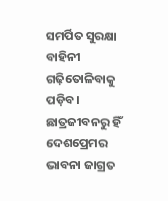ସମର୍ପିତ ସୁରକ୍ଷା ବାହିନୀ ଗଢ଼ିତୋଳିବାକୁ ପଡ଼ିବ। ଛାତ୍ରଜୀବନରୁ ହିଁ ଦେଶପ୍ରେମର ଭାବନା ଜାଗ୍ରତ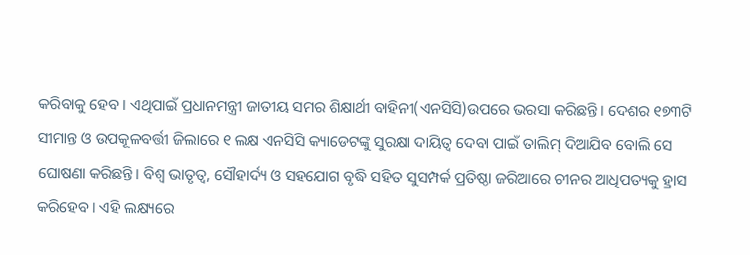କରିବାକୁ ହେବ। ଏଥିପାଇଁ ପ୍ରଧାନମନ୍ତ୍ରୀ ଜାତୀୟ ସମର ଶିକ୍ଷାର୍ଥୀ ବାହିନୀ(ଏନସିସି)ଉପରେ ଭରସା କରିଛନ୍ତି। ଦେଶର ୧୭୩ଟି ସୀମାନ୍ତ ଓ ଉପକୂଳବର୍ତ୍ତୀ ଜିଲାରେ ୧ ଲକ୍ଷ ଏନସିସି କ୍ୟାଡେଟଙ୍କୁ ସୁରକ୍ଷା ଦାୟିତ୍ୱ ଦେବା ପାଇଁ ତାଲିମ୍ ଦିଆଯିବ ବୋଲି ସେ ଘୋଷଣା କରିଛନ୍ତି। ବିଶ୍ୱ ଭାତୃତ୍ୱ, ସୌହାର୍ଦ୍ୟ ଓ ସହଯୋଗ ବୃଦ୍ଧି ସହିତ ସୁସମ୍ପର୍କ ପ୍ରତିଷ୍ଠା ଜରିଆରେ ଚୀନର ଆଧିପତ୍ୟକୁ ହ୍ରାସ କରିହେବ। ଏହି ଲକ୍ଷ୍ୟରେ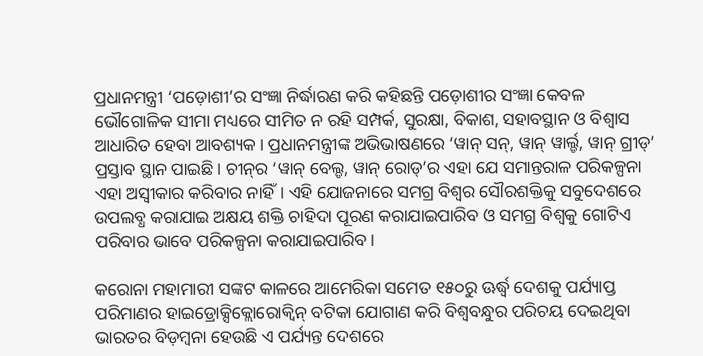ପ୍ରଧାନମନ୍ତ୍ରୀ ‘ପଡ଼ୋଶୀ’ର ସଂଜ୍ଞା ନିର୍ଦ୍ଧାରଣ କରି କହିଛନ୍ତି ପଡ଼ୋଶୀର ସଂଜ୍ଞା କେବଳ ଭୌଗୋଳିକ ସୀମା ମଧ୍ୟରେ ସୀମିତ ନ ରହି ସମ୍ପର୍କ, ସୁରକ୍ଷା, ବିକାଶ, ସହାବସ୍ଥାନ ଓ ବିଶ୍ୱାସ ଆଧାରିତ ହେବା ଆବଶ୍ୟକ। ପ୍ରଧାନମନ୍ତ୍ରୀଙ୍କ ଅଭିଭାଷଣରେ ‘ୱାନ୍ ସନ୍, ୱାନ୍ ୱାର୍ଲ୍ଡ, ୱାନ୍ ଗ୍ରୀଡ୍’ ପ୍ରସ୍ତାବ ସ୍ଥାନ ପାଇଛି। ଚୀନ୍‌ର ‘ୱାନ୍ ବେଲ୍ଡ, ୱାନ୍ ରୋଡ୍’ର ଏହା ଯେ ସମାନ୍ତରାଳ ପରିକଳ୍ପନା ଏହା ଅସ୍ୱୀକାର କରିବାର ନାହିଁ। ଏହି ଯୋଜନାରେ ସମଗ୍ର ବିଶ୍ୱର ସୌରଶକ୍ତିକୁ ସବୁଦେଶରେ ଉପଲବ୍ଧ କରାଯାଇ ଅକ୍ଷୟ ଶକ୍ତି ଚାହିଦା ପୂରଣ କରାଯାଇପାରିବ ଓ ସମଗ୍ର ବିଶ୍ୱକୁ ଗୋଟିଏ ପରିବାର ଭାବେ ପରିକଳ୍ପନା କରାଯାଇପାରିବ।

କରୋନା ମହାମାରୀ ସଙ୍କଟ କାଳରେ ଆମେରିକା ସମେତ ୧୫୦ରୁ ଊର୍ଦ୍ଧ୍ବ ଦେଶକୁ ପର୍ଯ୍ୟାପ୍ତ ପରିମାଣର ହାଇଡ୍ରୋକ୍ସିକ୍ଲୋରୋକ୍ୱିନ୍ ବଟିକା ଯୋଗାଣ କରି ବିଶ୍ୱବନ୍ଧୁର ପରିଚୟ ଦେଇଥିବା ଭାରତର ବିଡ଼ମ୍ବନା ହେଉଛି ଏ ପର୍ଯ୍ୟନ୍ତ ଦେଶରେ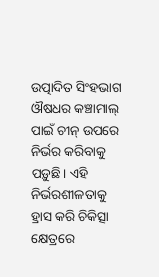ଉତ୍ପାଦିତ ସିଂହଭାଗ ଔଷଧର କଞ୍ଚାମାଲ୍ ପାଇଁ ଚୀନ୍ ଉପରେ ନିର୍ଭର କରିବାକୁ ପଡ଼ୁଛି। ଏହି ନିର୍ଭରଶୀଳତାକୁ ହ୍ରାସ କରି ଚିକିତ୍ସା କ୍ଷେତ୍ରରେ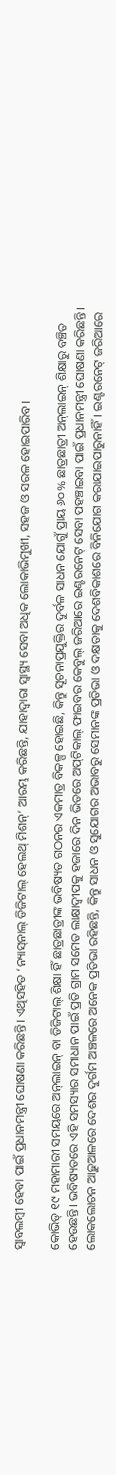ସ୍ୱାବଲମ୍ବୀ ହେବା ପାଇଁ ପ୍ରଧାନମନ୍ତ୍ରୀ ଘୋଷଣା କରିଛନ୍ତି। ଏଥିସହିତ ‘ନ୍ୟାସ୍‌ନାଲ୍ ଡିଜିଟାଲ୍ ହେଲଥ୍‌ ମିଶନ୍’ ଆରମ୍ଭ କରିଛନ୍ତି, ଯାହାଦ୍ୱାରା ସ୍ୱାସ୍ଥ୍ୟ ସେବା ଅଧିକ ଲୋକାଭିମୁଖୀ, ସହଜ ଓ ସରଳ ହୋଇପାରିବ।

କୋଭିଡ୍ ୧୯ ମହାମାରୀ ସମୟରେ ଅନ୍‌ଲାଇନ୍ ବା ଡିଜିଟାଲ୍ ଶିକ୍ଷା ହିଁ ଛାତ୍ରଛାତ୍ରୀଙ୍କ ଭବିଷ୍ୟତ ଗଠନର ଏକମାତ୍ର ବିକଳ୍ପ ହୋଇଛି, କିନ୍ତୁ ସୂଚନାପ୍ରଯୁକ୍ତିର ଦୁର୍ବଳ ସାଧନ ଯୋଗୁଁ ପ୍ରାୟ ୬୦% ଛାତ୍ରଛାତ୍ରୀ ଅନ୍‌ଲାଇନ୍ ଶିକ୍ଷାରୁ ବଞ୍ଚିତ ହେଉଛନ୍ତି। ଭବିଷ୍ୟତରେ ଏହି ସମସ୍ୟାର ସମାଧାନ ପାଇଁ ପ୍ରତି ଗ୍ରାମ ସମେତ ଲାକ୍ଷାଦ୍ୱୀପକୁ ହଜାରେ ଦିନ ଭିତରେ ଅପ୍‌ଟିକାଲ୍ ଫାଇବର କେବୁଲ୍ ଜରିଆରେ ଇଣ୍ଟରନେଟ୍ ସେବା ପହଞ୍ଚାଇବା ପାଇଁ ପ୍ରଧାନମନ୍ତ୍ରୀ ଘୋଷଣା କରିଛନ୍ତି। ଲୋକଲୋଚନ ଆଢ଼ୁଆଳରେ ଦେଶର ଦୁର୍ଗମ ଅଞ୍ଚଳରେ ଅନେକ ପ୍ରତିଭା ରହିଛନ୍ତି, କିନ୍ତୁ ସାଧନ ଓ ସୁଯୋଗର ଅଭାବରୁ ସେମାନଙ୍କ ପ୍ରତିଭା ଓ ଦକ୍ଷତାକୁ ଦେଶବିକାଶରେ ବିନିଯୋଗ କରାଯାଇପାରୁନାହିଁ। ଇଣ୍ଟରନେଟ୍ ଜରିଆରେ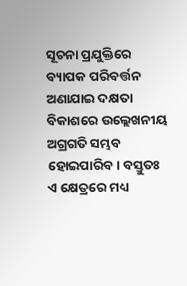ସୂଚନା ପ୍ରଯୁକ୍ତିରେ ବ୍ୟାପକ ପରିବର୍ତ୍ତନ ଅଣାଯାଇ ଦକ୍ଷତା ବିକାଶରେ ଉଲ୍ଲେଖନୀୟ ଅଗ୍ରଗତି ସମ୍ଭବ ହୋଇପାରିବ। ବସ୍ତୁତଃ ଏ କ୍ଷେତ୍ରରେ ମଧ୍ୟ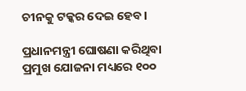ଚୀନକୁ ଟକ୍କର ଦେଇ ହେବ।

ପ୍ରଧାନମନ୍ତ୍ରୀ ଘୋଷଣା କରିଥିବା ପ୍ରମୁଖ ଯୋଜନା ମଧ୍ୟରେ ୧୦୦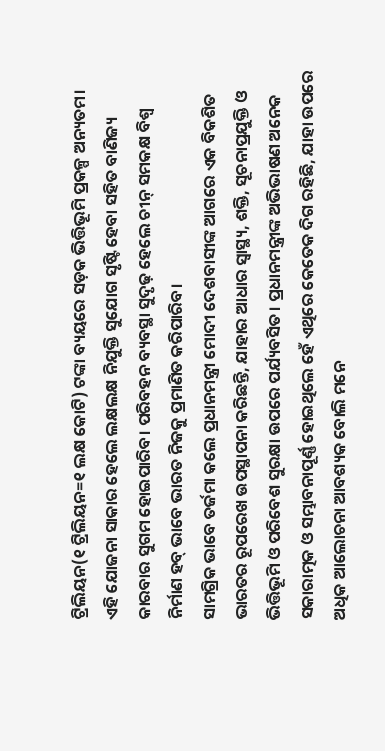ଟ୍ରିଲିୟନ(୧ ଟ୍ରିଲିୟନ=୧ ଲକ୍ଷ କୋଟି) ଟଙ୍କା ବ୍ୟୟରେ ସଡ଼କ ଭିତ୍ତିଭୂମି ପ୍ରକଳ୍ପ ଅନ୍ୟତମ। ଏହି ଯୋଜନା ସାକାର ହେଲେ ଲକ୍ଷଲକ୍ଷ ନିଯୁକ୍ତି ସୁଯୋଗ ସୃଷ୍ଟି ହେବା ସହିତ ବାଣିଜ୍ୟ କାରବାର ସୁଗମ ହୋଇପାରିବ। ପରିବହନ ବ୍ୟବସ୍ଥା ସୁଦୃଢ଼ ହେଲେ ଚୀନ୍ ସମକକ୍ଷ ବିଶ୍ୱ ନିର୍ମାଣ ହବ୍ ଭାବେ ଭାରତ ନିଜକୁ ପ୍ରମାଣିତ କରିପାରିବ।
ସାମଗ୍ରିକ ଭାବେ ତର୍ଜମା କଲେ ପ୍ରଧାନମନ୍ତ୍ରୀ ମୋଦୀ ଦେଶବାସୀଙ୍କ ଆଗରେ ଏକ ବିକଶିତ ଭାରତର ରୂପରେଖ ଉପସ୍ଥାପନା କରିଛନ୍ତି, ଯାହାର ଆଧାର ସ୍ୱାସ୍ଥ୍ୟ, ଶକ୍ତି, ସୂଚନାପ୍ରଯୁକ୍ତି ଓ ଭିତ୍ତିଭୂମି ଓ ପରିବେଶ ସୁରକ୍ଷା ଉପରେ ପର୍ଯ୍ୟବସିତ। ପ୍ରଧାନମନ୍ତ୍ରୀଙ୍କ ଅଭିଭାଷଣ ଅନେକ ସକାରାତ୍ମକ ଓ ସମ୍ଭାବନାପୂର୍ଣ୍ଣ ହୋଇଥିଲେ ହେଁ ଏଥିରେ କେତେକ ଦିଗ ରହିଛି, ଯାହା ଉପରେ ଅଧିକ ଆଲୋଚନା ଆବଶ୍ୟକ ବୋଲି ମନେ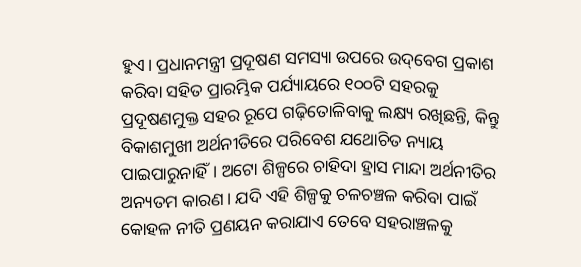ହୁଏ। ପ୍ରଧାନମନ୍ତ୍ରୀ ପ୍ରଦୂଷଣ ସମସ୍ୟା ଉପରେ ଉଦ୍‌ବେଗ ପ୍ରକାଶ କରିବା ସହିତ ପ୍ରାରମ୍ଭିକ ପର୍ଯ୍ୟାୟରେ ୧୦୦ଟି ସହରକୁ ପ୍ରଦୂଷଣମୁକ୍ତ ସହର ରୂପେ ଗଢ଼ିତୋଳିବାକୁ ଲକ୍ଷ୍ୟ ରଖିଛନ୍ତି, କିନ୍ତୁ ବିକାଶମୁଖୀ ଅର୍ଥନୀତିରେ ପରିବେଶ ଯଥୋଚିତ ନ୍ୟାୟ ପାଇପାରୁନାହିଁ। ଅଟୋ ଶିଳ୍ପରେ ଚାହିଦା ହ୍ରାସ ମାନ୍ଦା ଅର୍ଥନୀତିର ଅନ୍ୟତମ କାରଣ। ଯଦି ଏହି ଶିଳ୍ପକୁ ଚଳଚଞ୍ଚଳ କରିବା ପାଇଁ କୋହଳ ନୀତି ପ୍ରଣୟନ କରାଯାଏ ତେବେ ସହରାଞ୍ଚଳକୁ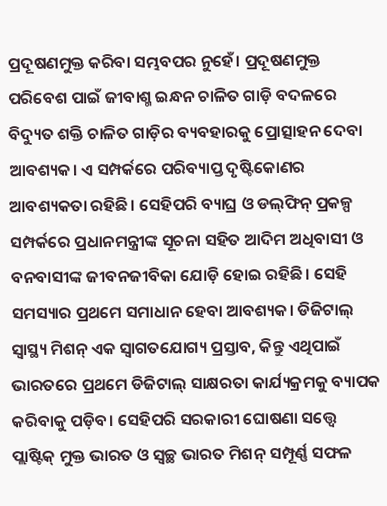ପ୍ରଦୂଷଣମୁକ୍ତ କରିବା ସମ୍ଭବପର ନୁହେଁ। ପ୍ରଦୂଷଣମୁକ୍ତ ପରିବେଶ ପାଇଁ ଜୀବାଶ୍ମ ଇନ୍ଧନ ଚାଳିତ ଗାଡ଼ି ବଦଳରେ ବିଦ୍ୟୁତ ଶକ୍ତି ଚାଳିତ ଗାଡ଼ିର ବ୍ୟବହାରକୁ ପ୍ରୋତ୍ସାହନ ଦେବା ଆବଶ୍ୟକ। ଏ ସମ୍ପର୍କରେ ପରିବ୍ୟାପ୍ତ ଦୃଷ୍ଟିକୋଣର ଆବଶ୍ୟକତା ରହିଛି। ସେହିପରି ବ୍ୟାଘ୍ର ଓ ଡଲ୍‌ଫିନ୍ ପ୍ରକଳ୍ପ ସମ୍ପର୍କରେ ପ୍ରଧାନମନ୍ତ୍ରୀଙ୍କ ସୂଚନା ସହିତ ଆଦିମ ଅଧିବାସୀ ଓ ବନବାସୀଙ୍କ ଜୀବନଜୀବିକା ଯୋଡ଼ି ହୋଇ ରହିଛି। ସେହି ସମସ୍ୟାର ପ୍ରଥମେ ସମାଧାନ ହେବା ଆବଶ୍ୟକ। ଡିଜିଟାଲ୍ ସ୍ୱାସ୍ଥ୍ୟ ମିଶନ୍ ଏକ ସ୍ୱାଗତଯୋଗ୍ୟ ପ୍ରସ୍ତାବ, କିନ୍ତୁ ଏଥିପାଇଁ ଭାରତରେ ପ୍ରଥମେ ଡିଜିଟାଲ୍ ସାକ୍ଷରତା କାର୍ଯ୍ୟକ୍ରମକୁ ବ୍ୟାପକ କରିବାକୁ ପଡ଼ିବ। ସେହିପରି ସରକାରୀ ଘୋଷଣା ସତ୍ତ୍ୱେ ପ୍ଲାଷ୍ଟିକ୍ ମୁକ୍ତ ଭାରତ ଓ ସ୍ୱଚ୍ଛ ଭାରତ ମିଶନ୍ ସମ୍ପୂର୍ଣ୍ଣ ସଫଳ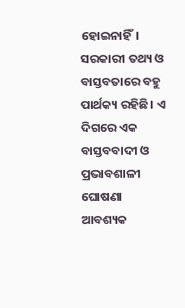ହୋଇନାହିଁ। ସରକାରୀ ତଥ୍ୟ ଓ ବାସ୍ତବତାରେ ବହୁ ପାର୍ଥକ୍ୟ ରହିଛି। ଏ ଦିଗରେ ଏକ ବାସ୍ତବବାଦୀ ଓ ପ୍ରଭାବଶାଳୀ ଘୋଷଣା ଆବଶ୍ୟକ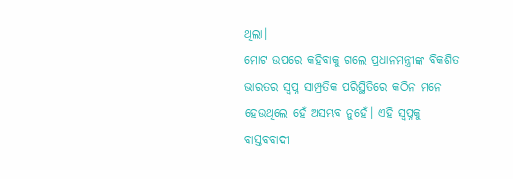ଥିଲା।
ମୋଟ ଉପରେ କହିବାକୁ ଗଲେ ପ୍ରଧାନମନ୍ତ୍ରୀଙ୍କ ବିକଶିତ ଭାରତର ସ୍ୱପ୍ନ ସାମ୍ପ୍ରତିକ ପରିସ୍ଥିତିରେ କଠିନ ମନେ ହେଉଥିଲେ ହେଁ ଅସମ୍ଭବ ନୁହେଁ। ଏହି ସ୍ୱପ୍ନକୁ ବାସ୍ତବବାଦୀ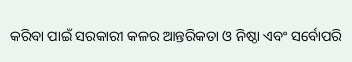କରିବା ପାଇଁ ସରକାରୀ କଳର ଆନ୍ତରିକତା ଓ ନିଷ୍ଠା ଏବଂ ସର୍ବୋପରି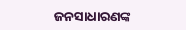ଜନସାଧାରଣଙ୍କ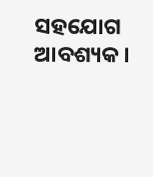ସହଯୋଗ ଆବଶ୍ୟକ।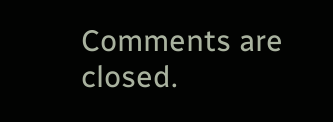Comments are closed.